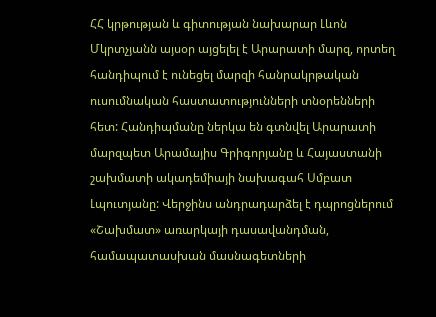ՀՀ կրթության և գիտության նախարար Լևոն Մկրտչյանն այսօր այցելել է Արարատի մարզ, որտեղ հանդիպում է ունեցել մարզի հանրակրթական ուսումնական հաստատությունների տնօրենների հետ: Հանդիպմանը ներկա են գտնվել Արարատի մարզպետ Արամայիս Գրիգորյանը և Հայաստանի շախմատի ակադեմիայի նախագահ Սմբատ Լպուտյանը: Վերջինս անդրադարձել է դպրոցներում «Շախմատ» առարկայի դասավանդման, համապատասխան մասնագետների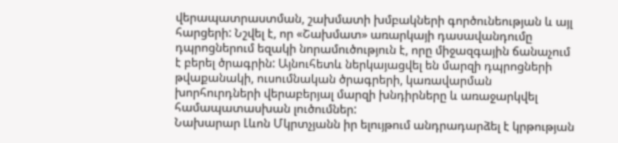վերապատրաստման, շախմատի խմբակների գործունեության և այլ հարցերի: Նշվել է, որ «Շախմատ» առարկայի դասավանդումը դպրոցներում եզակի նորամուծություն է, որը միջազգային ճանաչում է բերել ծրագրին: Այնուհետև ներկայացվել են մարզի դպրոցների թվաքանակի, ուսումնական ծրագրերի, կառավարման խորհուրդների վերաբերյալ մարզի խնդիրները և առաջարկվել համապատասխան լուծումներ:
Նախարար Լևոն Մկրտչյանն իր ելույթում անդրադարձել է կրթության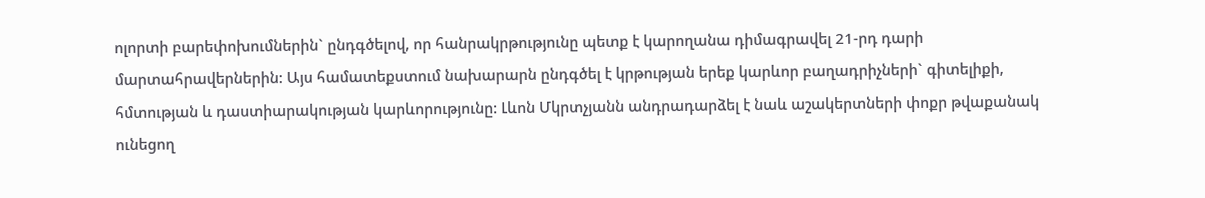ոլորտի բարեփոխումներին` ընդգծելով, որ հանրակրթությունը պետք է կարողանա դիմագրավել 21-րդ դարի մարտահրավերներին: Այս համատեքստում նախարարն ընդգծել է կրթության երեք կարևոր բաղադրիչների` գիտելիքի, հմտության և դաստիարակության կարևորությունը: Լևոն Մկրտչյանն անդրադարձել է նաև աշակերտների փոքր թվաքանակ ունեցող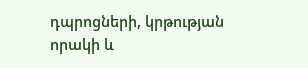դպրոցների, կրթության որակի և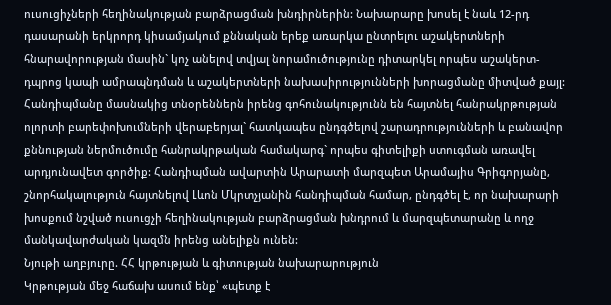ուսուցիչների հեղինակության բարձրացման խնդիրներին: Նախարարը խոսել է նաև 12-րդ դասարանի երկրորդ կիսամյակում քննական երեք առարկա ընտրելու աշակերտների հնարավորության մասին` կոչ անելով տվյալ նորամուծությունը դիտարկել որպես աշակերտ-դպրոց կապի ամրապնդման և աշակերտների նախասիրությունների խորացմանը միտված քայլ:
Հանդիպմանը մասնակից տնօրեններն իրենց գոհունակությունն են հայտնել հանրակրթության ոլորտի բարեփոխումների վերաբերյալ` հատկապես ընդգծելով շարադրությունների և բանավոր քննության ներմուծումը հանրակրթական համակարգ` որպես գիտելիքի ստուգման առավել արդյունավետ գործիք: Հանդիպման ավարտին Արարատի մարզպետ Արամայիս Գրիգորյանը, շնորհակալություն հայտնելով Լևոն Մկրտչյանին հանդիպման համար, ընդգծել է, որ նախարարի խոսքում նշված ուսուցչի հեղինակության բարձրացման խնդրում և մարզպետարանը և ողջ մանկավարժական կազմն իրենց անելիքն ունեն:
Նյութի աղբյուրը. ՀՀ կրթության և գիտության նախարարություն
Կրթության մեջ հաճախ ասում ենք՝ «պետք է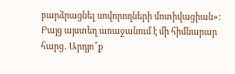բարձրացնել սովորողների մոտիվացիան»: Բայց այստեղ առաջանում է մի հիմնարար հարց․ Արդյո՞ք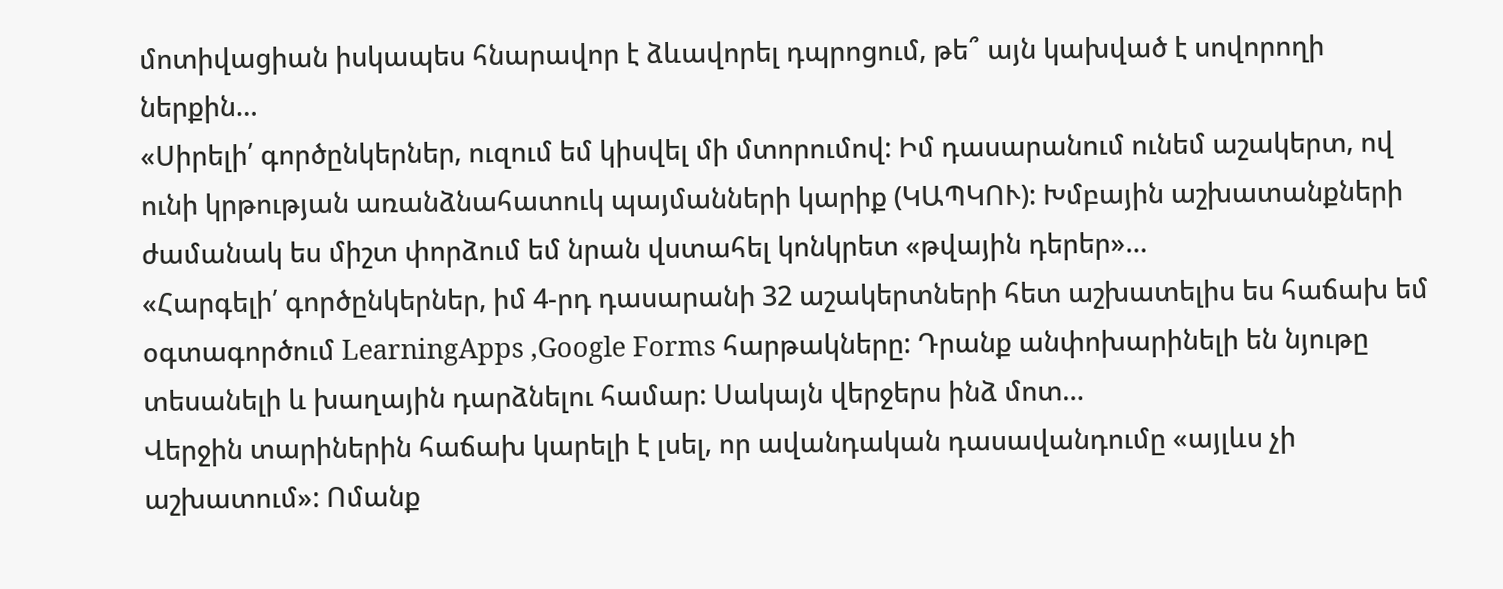մոտիվացիան իսկապես հնարավոր է ձևավորել դպրոցում, թե՞ այն կախված է սովորողի ներքին…
«Սիրելի՛ գործընկերներ, ուզում եմ կիսվել մի մտորումով: Իմ դասարանում ունեմ աշակերտ, ով ունի կրթության առանձնահատուկ պայմանների կարիք (ԿԱՊԿՈՒ): Խմբային աշխատանքների ժամանակ ես միշտ փորձում եմ նրան վստահել կոնկրետ «թվային դերեր»…
«Հարգելի՛ գործընկերներ, իմ 4-րդ դասարանի 32 աշակերտների հետ աշխատելիս ես հաճախ եմ օգտագործում LearningApps ,Google Forms հարթակները: Դրանք անփոխարինելի են նյութը տեսանելի և խաղային դարձնելու համար: Սակայն վերջերս ինձ մոտ…
Վերջին տարիներին հաճախ կարելի է լսել, որ ավանդական դասավանդումը «այլևս չի աշխատում»: Ոմանք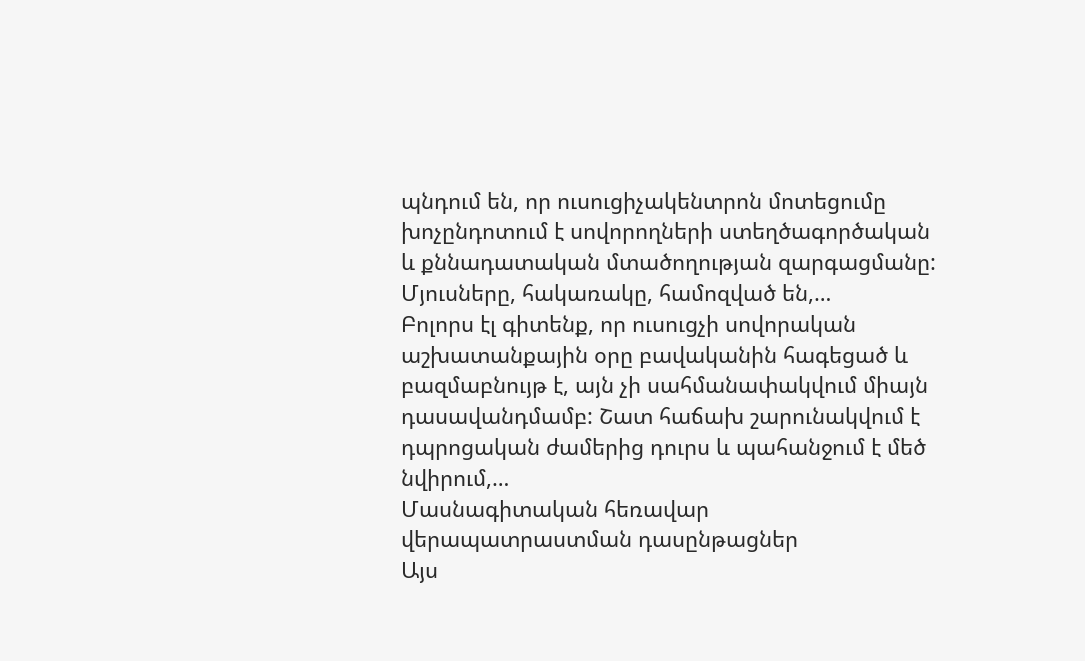պնդում են, որ ուսուցիչակենտրոն մոտեցումը խոչընդոտում է սովորողների ստեղծագործական և քննադատական մտածողության զարգացմանը: Մյուսները, հակառակը, համոզված են,…
Բոլորս էլ գիտենք, որ ուսուցչի սովորական աշխատանքային օրը բավականին հագեցած և բազմաբնույթ է, այն չի սահմանափակվում միայն դասավանդմամբ: Շատ հաճախ շարունակվում է դպրոցական ժամերից դուրս և պահանջում է մեծ նվիրում,…
Մասնագիտական հեռավար վերապատրաստման դասընթացներ
Այս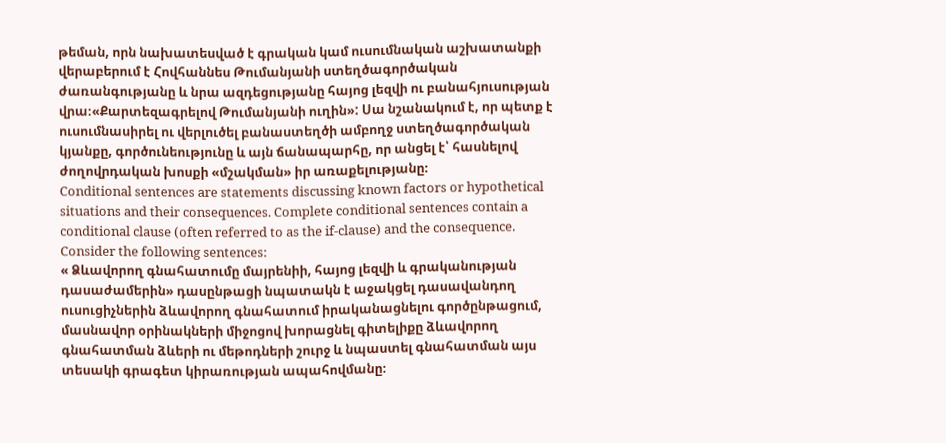թեման, որն նախատեսված է գրական կամ ուսումնական աշխատանքի վերաբերում է Հովհաննես Թումանյանի ստեղծագործական ժառանգությանը և նրա ազդեցությանը հայոց լեզվի ու բանահյուսության վրա։«Քարտեզագրելով Թումանյանի ուղին»: Սա նշանակում է, որ պետք է ուսումնասիրել ու վերլուծել բանաստեղծի ամբողջ ստեղծագործական կյանքը, գործունեությունը և այն ճանապարհը, որ անցել է՝ հասնելով ժողովրդական խոսքի «մշակման» իր առաքելությանը։
Conditional sentences are statements discussing known factors or hypothetical situations and their consequences. Complete conditional sentences contain a conditional clause (often referred to as the if-clause) and the consequence. Consider the following sentences:
« Ձևավորող գնահատումը մայրենիի, հայոց լեզվի և գրականության դասաժամերին» դասընթացի նպատակն է աջակցել դասավանդող ուսուցիչներին ձևավորող գնահատում իրականացնելու գործընթացում, մասնավոր օրինակների միջոցով խորացնել գիտելիքը ձևավորող գնահատման ձևերի ու մեթոդների շուրջ և նպաստել գնահատման այս տեսակի գրագետ կիրառության ապահովմանը։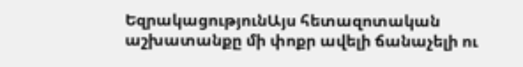ԵզրակացությունԱյս հետազոտական աշխատանքը մի փոքր ավելի ճանաչելի ու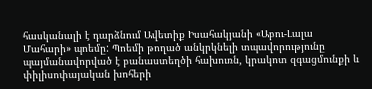հասկանալի է դարձնում Ավետիք Իսահակյանի «Աբու-Լալա Մահարի» պոեմը: Պոեմի թողած անկրկնելի տպավորությունը պայմանավորված է բանաստեղծի հախուռն, կրակոտ զգացմունքի և փիլիսոփայական խոհերի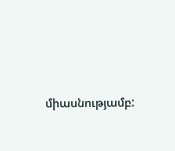միասնությամբ: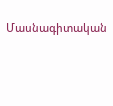Մասնագիտական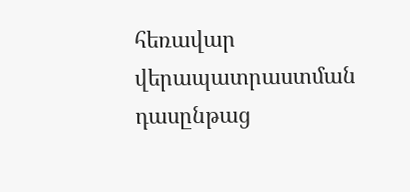հեռավար վերապատրաստման դասընթաց